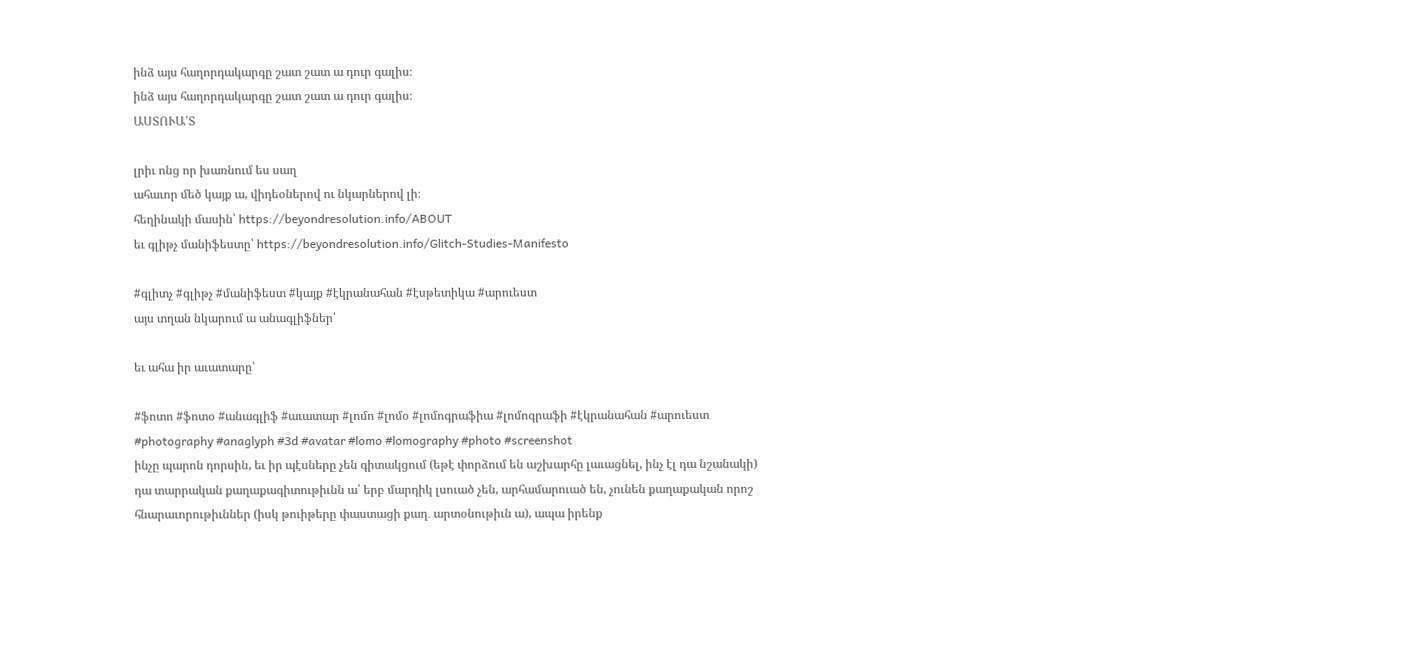ինձ այս հաղորդակարգը շատ շատ ա դուր գալիս։
ինձ այս հաղորդակարգը շատ շատ ա դուր գալիս։
ԱՍՏՈՒԱ՛Տ

լրիւ ոնց որ խառնում ես սաղ
ահաւոր մեծ կայք ա, վիդեօներով ու նկարներով լի։
հեղինակի մասին՝ https://beyondresolution.info/ABOUT
եւ գլիթչ մանիֆեստը՝ https://beyondresolution.info/Glitch-Studies-Manifesto

#գլիտչ #գլիթչ #մանիֆեստ #կայք #էկրանահան #էսթետիկա #արուեստ
այս տղան նկարում ա անագլիֆներ՝

եւ ահա իր աւատարը՝

#ֆոտո #ֆոտօ #անագլիֆ #աւատար #լոմո #լոմօ #լոմոգրաֆիա #լոմոգրաֆի #էկրանահան #արուեստ #photography #anaglyph #3d #avatar #lomo #lomography #photo #screenshot
ինչը պարոն դորսին, եւ իր պէսները չեն գիտակցում (եթէ փորձում են աշխարհը լաւացնել, ինչ էլ դա նշանակի) դա տարրական քաղաքագիտութիւնն ա՝ երբ մարդիկ լսուած չեն, արհամարուած են, չունեն քաղաքական որոշ հնարաւորութիւններ (իսկ թուիթերը փաստացի քաղ․ արտօնութիւն ա), ապա իրենք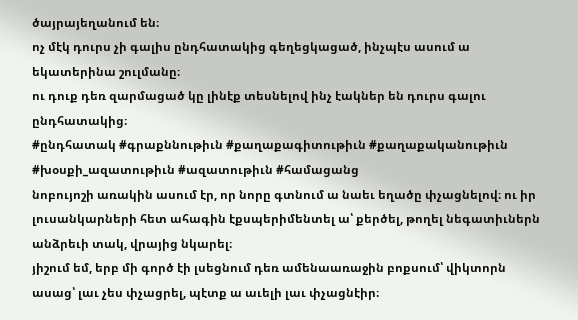ծայրայեղանում են։
ոչ մէկ դուրս չի գալիս ընդհատակից գեղեցկացած, ինչպէս ասում ա եկատերինա շուլմանը։
ու դուք դեռ զարմացած կը լինէք տեսնելով ինչ էակներ են դուրս գալու ընդհատակից։
#ընդհատակ #գրաքննութիւն #քաղաքագիտութիւն #քաղաքականութիւն #խօսքի_ազատութիւն #ազատութիւն #համացանց
նոբույոշի առակին ասում էր, որ նորը գտնում ա նաեւ եղածը փչացնելով։ ու իր լուսանկարների հետ ահագին էքսպերիմենտել ա՝ քերծել, թողել նեգատիւներն անձրեւի տակ, վրայից նկարել։
յիշում եմ, երբ մի գործ էի լսեցնում դեռ ամենաառաջին բոքսում՝ վիկտորն ասաց՝ լաւ չես փչացրել, պէտք ա աւելի լաւ փչացնէիր։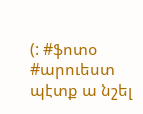(: #ֆոտօ #արուեստ
պէտք ա նշել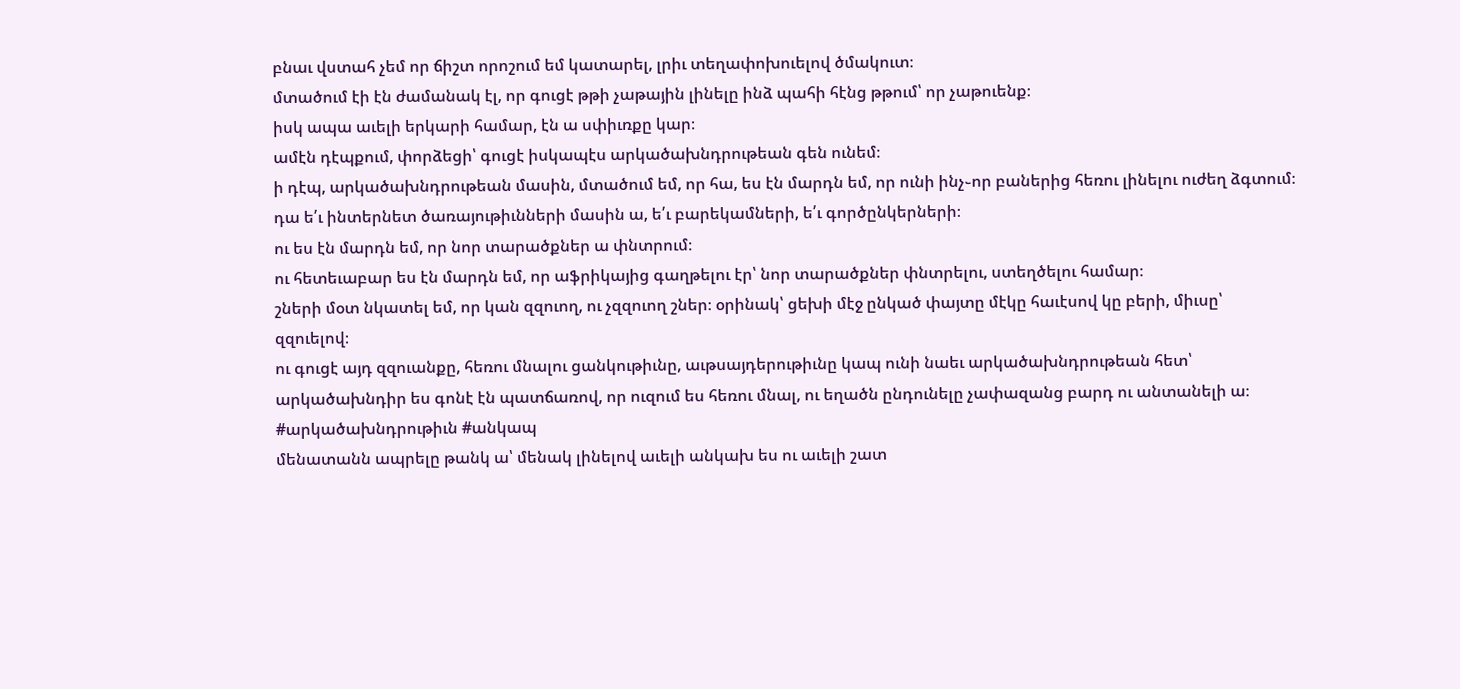բնաւ վստահ չեմ որ ճիշտ որոշում եմ կատարել, լրիւ տեղափոխուելով ծմակուտ։
մտածում էի էն ժամանակ էլ, որ գուցէ թթի չաթային լինելը ինձ պահի հէնց թթում՝ որ չաթուենք։
իսկ ապա աւելի երկարի համար, էն ա սփիւռքը կար։
ամէն դէպքում, փորձեցի՝ գուցէ իսկապէս արկածախնդրութեան գեն ունեմ։
ի դէպ, արկածախնդրութեան մասին, մտածում եմ, որ հա, ես էն մարդն եմ, որ ունի ինչ֊որ բաներից հեռու լինելու ուժեղ ձգտում։ դա ե՛ւ ինտերնետ ծառայութիւնների մասին ա, ե՛ւ բարեկամների, ե՛ւ գործընկերների։
ու ես էն մարդն եմ, որ նոր տարածքներ ա փնտրում։
ու հետեւաբար ես էն մարդն եմ, որ աֆրիկայից գաղթելու էր՝ նոր տարածքներ փնտրելու, ստեղծելու համար։
շների մօտ նկատել եմ, որ կան զզուող, ու չզզուող շներ։ օրինակ՝ ցեխի մէջ ընկած փայտը մէկը հաւէսով կը բերի, միւսը՝ զզուելով։
ու գուցէ այդ զզուանքը, հեռու մնալու ցանկութիւնը, աւթսայդերութիւնը կապ ունի նաեւ արկածախնդրութեան հետ՝ արկածախնդիր ես գոնէ էն պատճառով, որ ուզում ես հեռու մնալ, ու եղածն ընդունելը չափազանց բարդ ու անտանելի ա։
#արկածախնդրութիւն #անկապ
մենատանն ապրելը թանկ ա՝ մենակ լինելով աւելի անկախ ես ու աւելի շատ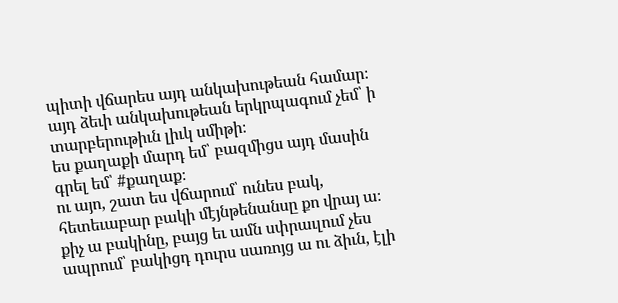պիտի վճարես այդ անկախութեան համար։
այդ ձեւի անկախութեան երկրպագում չեմ՝ ի տարբերութիւն լիւկ սմիթի։
ես քաղաքի մարդ եմ՝ բազմիցս այդ մասին գրել եմ՝ #քաղաք։
ու այո, շատ ես վճարում՝ ունես բակ, հետեւաբար բակի մէյնթենանսը քո վրայ ա։ քիչ ա բակինը, բայց եւ ամն սփրաւլում չես ապրում՝ բակիցդ դուրս սառոյց ա ու ձիւն, էլի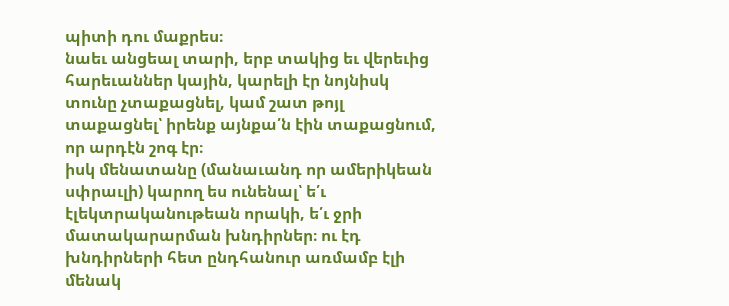պիտի դու մաքրես։
նաեւ անցեալ տարի, երբ տակից եւ վերեւից հարեւաններ կային, կարելի էր նոյնիսկ տունը չտաքացնել, կամ շատ թոյլ տաքացնել՝ իրենք այնքա՛ն էին տաքացնում, որ արդէն շոգ էր։
իսկ մենատանը (մանաւանդ որ ամերիկեան սփրաւլի) կարող ես ունենալ՝ ե՛ւ էլեկտրականութեան որակի, ե՛ւ ջրի մատակարարման խնդիրներ։ ու էդ խնդիրների հետ ընդհանուր առմամբ էլի մենակ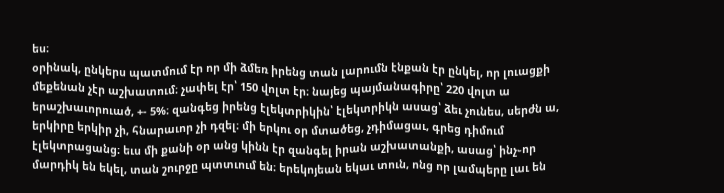ես։
օրինակ, ընկերս պատմում էր որ մի ձմեռ իրենց տան լարումն էնքան էր ընկել, որ լուացքի մեքենան չէր աշխատում։ չափել էր՝ 150 վոլտ էր։ նայեց պայմանագիրը՝ 220 վոլտ ա երաշխաւորուած, +- 5%։ զանգեց իրենց էլեկտրիկին՝ էլեկտրիկն ասաց՝ ձեւ չունես, սերժն ա, երկիրը երկիր չի, հնարաւոր չի դզել։ մի երկու օր մտածեց, չդիմացաւ, գրեց դիմում էլեկտրացանց։ եւս մի քանի օր անց կինն էր զանգել իրան աշխատանքի, ասաց՝ ինչ֊որ մարդիկ են եկել, տան շուրջը պտտւում են։ երեկոյեան եկաւ տուն, ոնց որ լամպերը լաւ են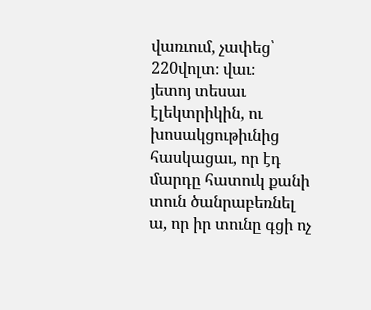վառւում, չափեց՝ 220վոլտ։ վաւ։
յետոյ տեսաւ էլեկտրիկին, ու խոսակցութիւնից հասկացաւ, որ էդ մարդը հատուկ քանի տուն ծանրաբեռնել ա, որ իր տունը գցի ոչ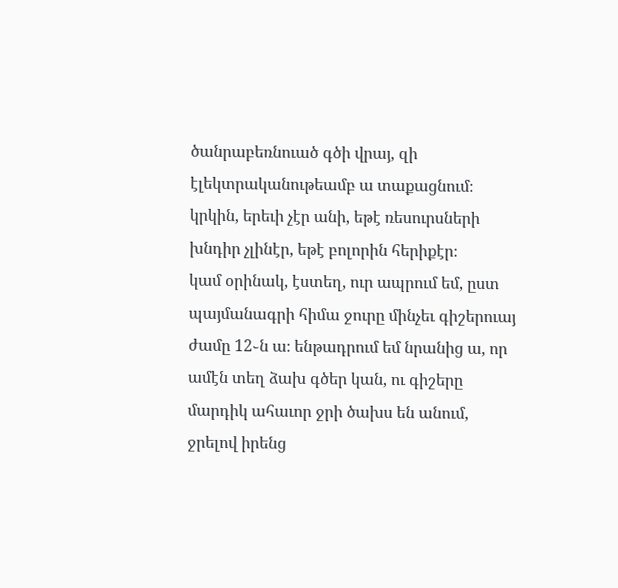ծանրաբեռնուած գծի վրայ, զի էլեկտրականութեամբ ա տաքացնում։
կրկին, երեւի չէր անի, եթէ ռեսուրսների խնդիր չլինէր, եթէ բոլորին հերիքէր։
կամ օրինակ, էստեղ, ուր ապրում եմ, ըստ պայմանագրի հիմա ջուրը մինչեւ գիշերուայ ժամը 12֊ն ա։ ենթադրում եմ նրանից ա, որ ամէն տեղ ձախ գծեր կան, ու գիշերը մարդիկ ահաւոր ջրի ծախս են անում, ջրելով իրենց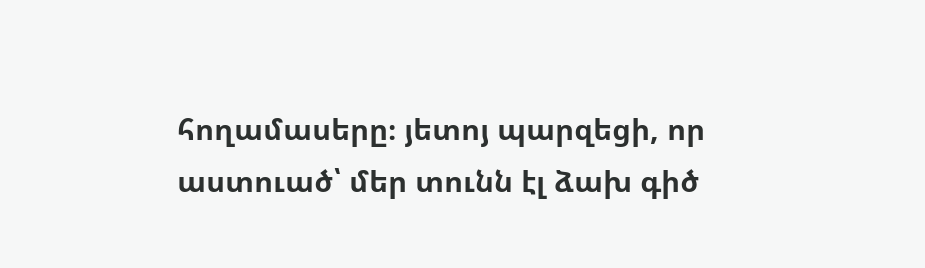հողամասերը։ յետոյ պարզեցի, որ աստուած՝ մեր տունն էլ ձախ գիծ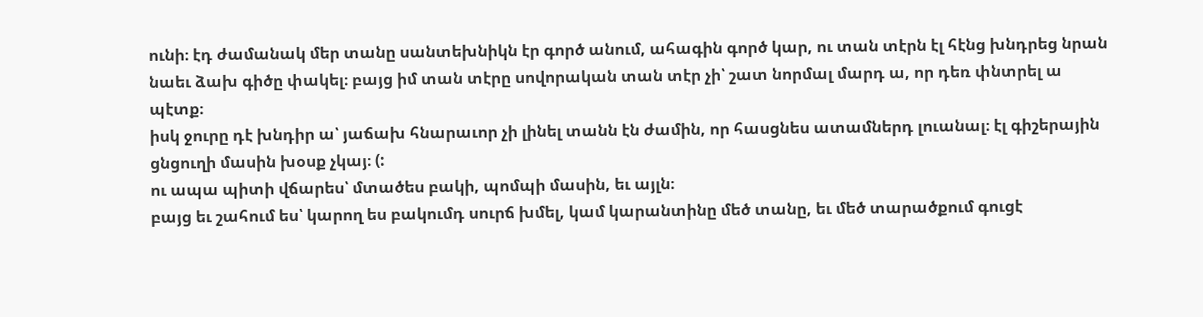ունի։ էդ ժամանակ մեր տանը սանտեխնիկն էր գործ անում, ահագին գործ կար, ու տան տէրն էլ հէնց խնդրեց նրան նաեւ ձախ գիծը փակել։ բայց իմ տան տէրը սովորական տան տէր չի՝ շատ նորմալ մարդ ա, որ դեռ փնտրել ա պէտք։
իսկ ջուրը դէ խնդիր ա՝ յաճախ հնարաւոր չի լինել տանն էն ժամին, որ հասցնես ատամներդ լուանալ։ էլ գիշերային ցնցուղի մասին խօսք չկայ։ (:
ու ապա պիտի վճարես՝ մտածես բակի, պոմպի մասին, եւ այլն։
բայց եւ շահում ես՝ կարող ես բակումդ սուրճ խմել, կամ կարանտինը մեծ տանը, եւ մեծ տարածքում գուցէ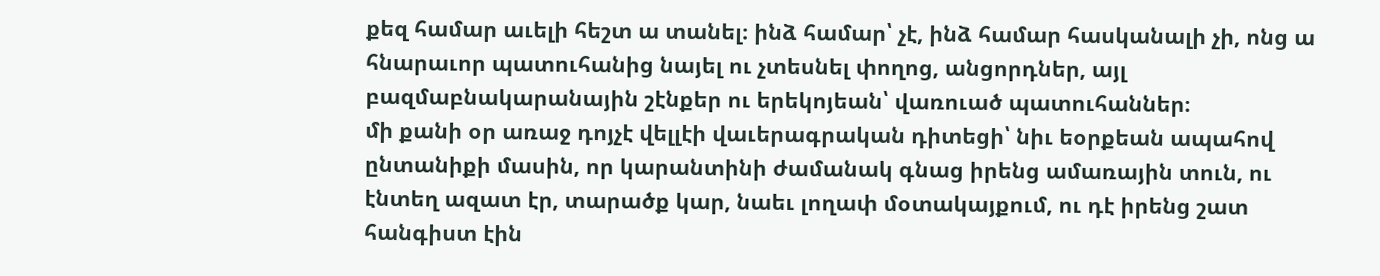քեզ համար աւելի հեշտ ա տանել։ ինձ համար՝ չէ, ինձ համար հասկանալի չի, ոնց ա հնարաւոր պատուհանից նայել ու չտեսնել փողոց, անցորդներ, այլ բազմաբնակարանային շէնքեր ու երեկոյեան՝ վառուած պատուհաններ։
մի քանի օր առաջ դոյչէ վելլէի վաւերագրական դիտեցի՝ նիւ եօրքեան ապահով ընտանիքի մասին, որ կարանտինի ժամանակ գնաց իրենց ամառային տուն, ու էնտեղ ազատ էր, տարածք կար, նաեւ լողափ մօտակայքում, ու դէ իրենց շատ հանգիստ էին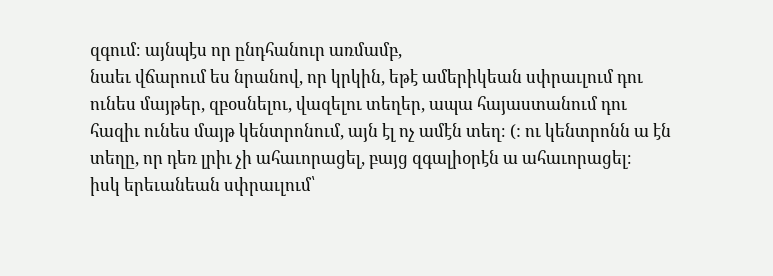զգում։ այնպէս որ ընդհանուր առմամբ,
նաեւ վճարում ես նրանով, որ կրկին, եթէ ամերիկեան սփրաւլում դու ունես մայթեր, զբօսնելու, վազելու տեղեր, ապա հայաստանում դու հազիւ ունես մայթ կենտրոնում, այն էլ ոչ ամէն տեղ։ (: ու կենտրոնն ա էն տեղը, որ դեռ լրիւ չի ահաւորացել, բայց զգալիօրէն ա ահաւորացել։
իսկ երեւանեան սփրաւլում՝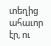տեղից ահաւոր էր, ու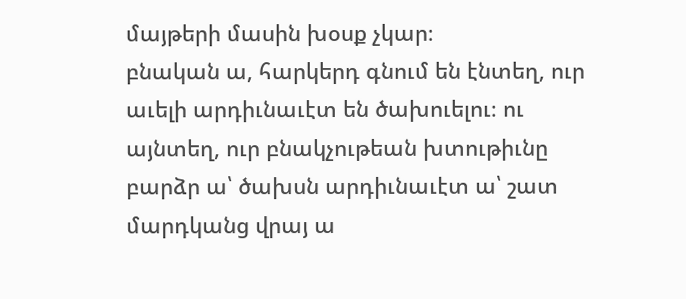մայթերի մասին խօսք չկար։
բնական ա, հարկերդ գնում են էնտեղ, ուր աւելի արդիւնաւէտ են ծախուելու։ ու այնտեղ, ուր բնակչութեան խտութիւնը բարձր ա՝ ծախսն արդիւնաւէտ ա՝ շատ մարդկանց վրայ ա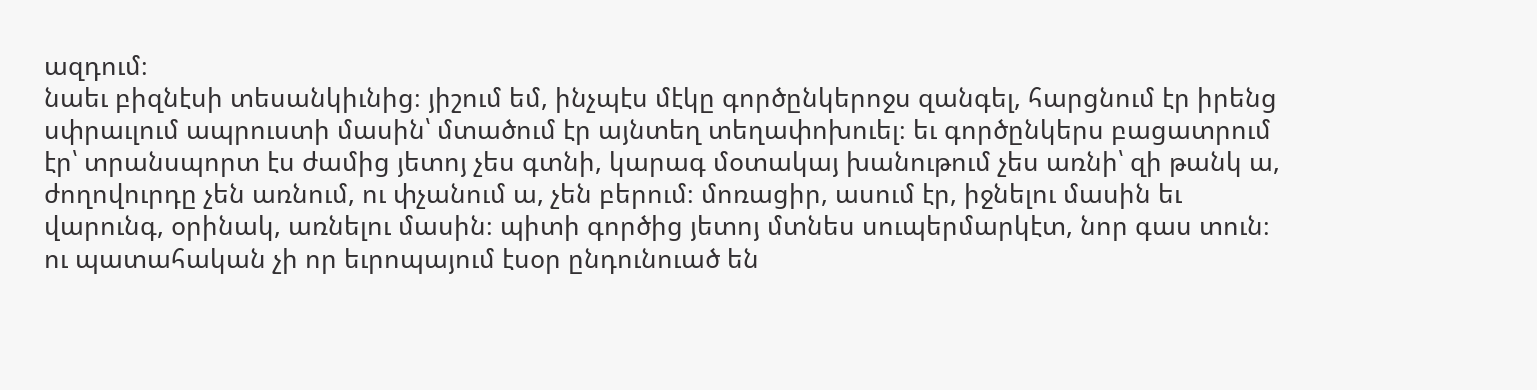ազդում։
նաեւ բիզնէսի տեսանկիւնից։ յիշում եմ, ինչպէս մէկը գործընկերոջս զանգել, հարցնում էր իրենց սփրաւլում ապրուստի մասին՝ մտածում էր այնտեղ տեղափոխուել։ եւ գործընկերս բացատրում էր՝ տրանսպորտ էս ժամից յետոյ չես գտնի, կարագ մօտակայ խանութում չես առնի՝ զի թանկ ա, ժողովուրդը չեն առնում, ու փչանում ա, չեն բերում։ մոռացիր, ասում էր, իջնելու մասին եւ վարունգ, օրինակ, առնելու մասին։ պիտի գործից յետոյ մտնես սուպերմարկէտ, նոր գաս տուն։
ու պատահական չի որ եւրոպայում էսօր ընդունուած են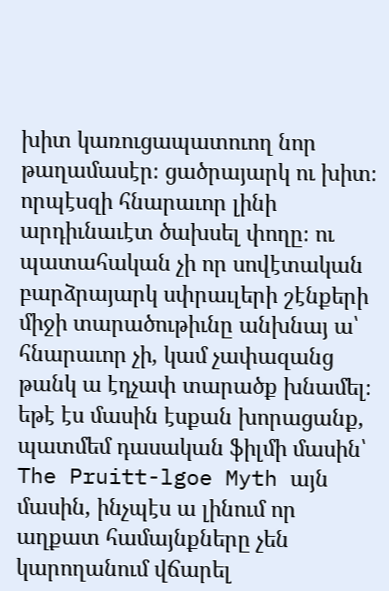խիտ կառուցապատուող նոր թաղամասէր։ ցածրայարկ ու խիտ։ որպէսզի հնարաւոր լինի արդիւնաւէտ ծախսել փողը։ ու պատահական չի որ սովէտական բարձրայարկ սփրաւլերի շէնքերի միջի տարածութիւնը անխնայ ա՝ հնարաւոր չի, կամ չափազանց թանկ ա էդչափ տարածք խնամել։
եթէ էս մասին էսքան խորացանք, պատմեմ դասական ֆիլմի մասին՝ The Pruitt-lgoe Myth այն մասին, ինչպէս ա լինում որ աղքատ համայնքները չեն կարողանում վճարել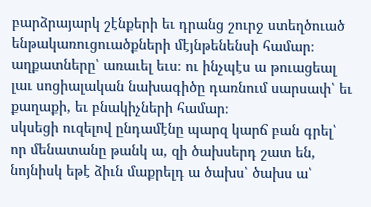բարձրայարկ շէնքերի եւ դրանց շուրջ ստեղծուած ենթակառուցուածքների մէյնթենենսի համար։ աղքատները՝ առաւել եւս։ ու ինչպէս ա թուացեալ լաւ սոցիալական նախագիծը դառնում սարսափ՝ եւ քաղաքի, եւ բնակիչների համար։
սկսեցի ուզելով ընդամէնը պարզ կարճ բան գրել՝ որ մենատանը թանկ ա, զի ծախսերդ շատ են, նոյնիսկ եթէ ձիւն մաքրելդ ա ծախս՝ ծախս ա՝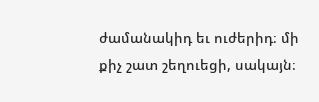ժամանակիդ եւ ուժերիդ։ մի քիչ շատ շեղուեցի, սակայն։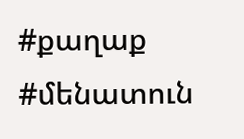#քաղաք #մենատուն